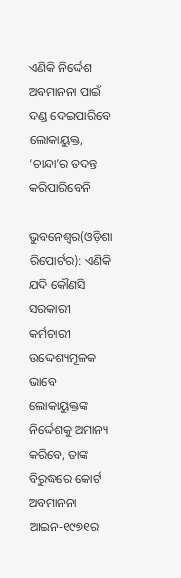ଏଣିକି ନିର୍ଦ୍ଦେଶ ଅବମାନନା ପାଇଁ ଦଣ୍ଡ ଦେଇପାରିବେ ଲୋକାୟୁକ୍ତ, ‘ଚାନ୍ଦା’ର ତଦନ୍ତ କରିପାରିବେନି

ଭୁବନେଶ୍ୱର(ଓଡ଼ିଶା ରିପୋର୍ଟର): ଏଣିକି ଯଦି କୌଣସି ସରକାରୀ କର୍ମଚାରୀ ଉଦ୍ଦେଶ୍ୟମୂଳକ ଭାବେ ଲୋକାୟୁକ୍ତଙ୍କ ନିର୍ଦ୍ଦେଶକୁ ଅମାନ୍ୟ କରିବେ, ତାଙ୍କ ବିରୁଦ୍ଧରେ କୋର୍ଟ ଅବମାନନା ଆଇନ-୧୯୭୧ର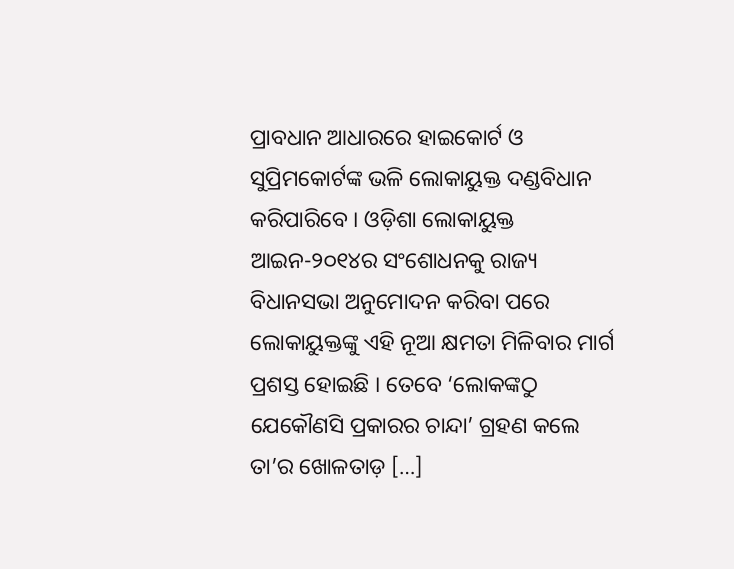ପ୍ରାବଧାନ ଆଧାରରେ ହାଇକୋର୍ଟ ଓ ସୁପ୍ରିମକୋର୍ଟଙ୍କ ଭଳି ଲୋକାୟୁକ୍ତ ଦଣ୍ଡବିଧାନ କରିପାରିବେ । ଓଡ଼ିଶା ଲୋକାୟୁକ୍ତ ଆଇନ-୨୦୧୪ର ସଂଶୋଧନକୁ ରାଜ୍ୟ ବିଧାନସଭା ଅନୁମୋଦନ କରିବା ପରେ ଲୋକାୟୁକ୍ତଙ୍କୁ ଏହି ନୂଆ କ୍ଷମତା ମିଳିବାର ମାର୍ଗ ପ୍ରଶସ୍ତ ହୋଇଛି । ତେବେ ‘ଲୋକଙ୍କଠୁ ଯେକୌଣସି ପ୍ରକାରର ଚାନ୍ଦା’ ଗ୍ରହଣ କଲେ ତା’ର ଖୋଳତାଡ଼ […]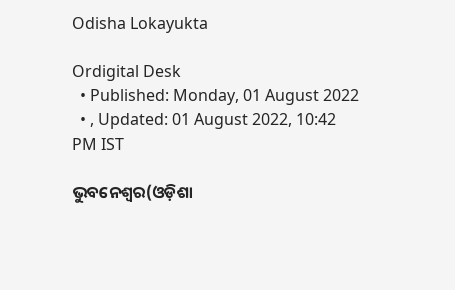Odisha Lokayukta

Ordigital Desk
  • Published: Monday, 01 August 2022
  • , Updated: 01 August 2022, 10:42 PM IST

ଭୁବନେଶ୍ୱର(ଓଡ଼ିଶା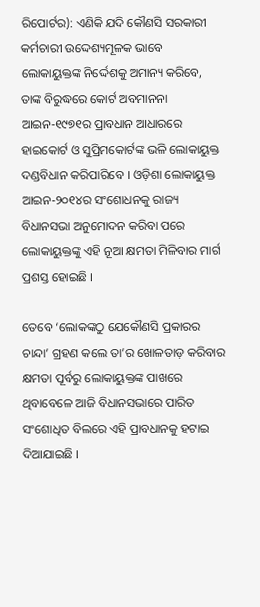ରିପୋର୍ଟର): ଏଣିକି ଯଦି କୌଣସି ସରକାରୀ କର୍ମଚାରୀ ଉଦ୍ଦେଶ୍ୟମୂଳକ ଭାବେ ଲୋକାୟୁକ୍ତଙ୍କ ନିର୍ଦ୍ଦେଶକୁ ଅମାନ୍ୟ କରିବେ, ତାଙ୍କ ବିରୁଦ୍ଧରେ କୋର୍ଟ ଅବମାନନା ଆଇନ-୧୯୭୧ର ପ୍ରାବଧାନ ଆଧାରରେ ହାଇକୋର୍ଟ ଓ ସୁପ୍ରିମକୋର୍ଟଙ୍କ ଭଳି ଲୋକାୟୁକ୍ତ ଦଣ୍ଡବିଧାନ କରିପାରିବେ । ଓଡ଼ିଶା ଲୋକାୟୁକ୍ତ ଆଇନ-୨୦୧୪ର ସଂଶୋଧନକୁ ରାଜ୍ୟ ବିଧାନସଭା ଅନୁମୋଦନ କରିବା ପରେ ଲୋକାୟୁକ୍ତଙ୍କୁ ଏହି ନୂଆ କ୍ଷମତା ମିଳିବାର ମାର୍ଗ ପ୍ରଶସ୍ତ ହୋଇଛି ।

ତେବେ ‘ଲୋକଙ୍କଠୁ ଯେକୌଣସି ପ୍ରକାରର ଚାନ୍ଦା’ ଗ୍ରହଣ କଲେ ତା’ର ଖୋଳତାଡ଼ କରିବାର କ୍ଷମତା ପୂର୍ବରୁ ଲୋକାୟୁକ୍ତଙ୍କ ପାଖରେ ଥିବାବେଳେ ଆଜି ବିଧାନସଭାରେ ପାରିତ ସଂଶୋଧିତ ବିଲରେ ଏହି ପ୍ରାବଧାନକୁ ହଟାଇ ଦିଆଯାଇଛି ।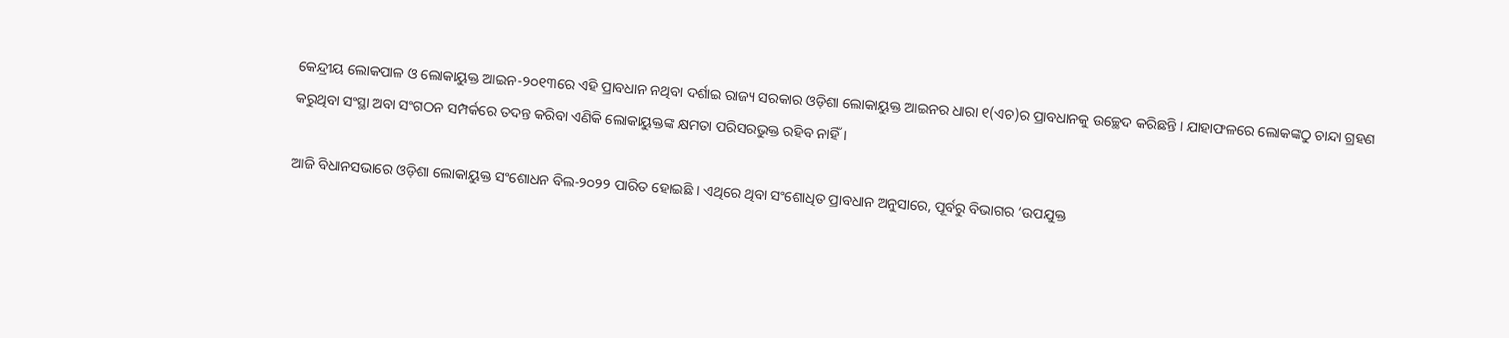କେନ୍ଦ୍ରୀୟ ଲୋକପାଳ ଓ ଲୋକାୟୁକ୍ତ ଆଇନ-୨୦୧୩ରେ ଏହି ପ୍ରାବଧାନ ନଥିବା ଦର୍ଶାଇ ରାଜ୍ୟ ସରକାର ଓଡ଼ିଶା ଲୋକାୟୁକ୍ତ ଆଇନର ଧାରା ୧(ଏଚ)ର ପ୍ରାବଧାନକୁ ଉଚ୍ଛେଦ କରିଛନ୍ତି । ଯାହାଫଳରେ ଲୋକଙ୍କଠୁ ଚାନ୍ଦା ଗ୍ରହଣ କରୁଥିବା ସଂସ୍ଥା ଅବା ସଂଗଠନ ସମ୍ପର୍କରେ ତଦନ୍ତ କରିବା ଏଣିକି ଲୋକାୟୁକ୍ତଙ୍କ କ୍ଷମତା ପରିସରଭୁକ୍ତ ରହିବ ନାହିଁ ।

ଆଜି ବିଧାନସଭାରେ ଓଡ଼ିଶା ଲୋକାୟୁକ୍ତ ସଂଶୋଧନ ବିଲ-୨୦୨୨ ପାରିତ ହୋଇଛି । ଏଥିରେ ଥିବା ସଂଶୋଧିତ ପ୍ରାବଧାନ ଅନୁସାରେ, ପୂର୍ବରୁ ବିଭାଗର ‘ଉପଯୁକ୍ତ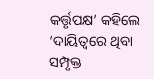କର୍ତ୍ତୃପକ୍ଷ’ କହିଲେ ‘ଦାୟିତ୍ୱରେ ଥିବା ସମ୍ପୃକ୍ତ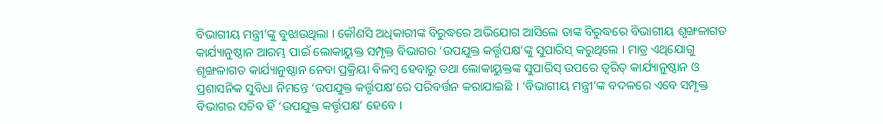ବିଭାଗୀୟ ମନ୍ତ୍ରୀ’ଙ୍କୁ ବୁଝାଉଥିଲା । କୌଣସି ଅଧିକାରୀଙ୍କ ବିରୁଦ୍ଧରେ ଅଭିଯୋଗ ଆସିଲେ ତାଙ୍କ ବିରୁଦ୍ଧରେ ବିଭାଗୀୟ ଶୃଙ୍ଖଳାଗତ କାର୍ଯ୍ୟାନୁଷ୍ଠାନ ଆରମ୍ଭ ପାଇଁ ଲୋକାୟୁକ୍ତ ସମ୍ପୃକ୍ତ ବିଭାଗର ‘ଉପଯୁକ୍ତ କର୍ତ୍ତୃପକ୍ଷ’ଙ୍କୁ ସୁପାରିସ୍ କରୁଥିଲେ । ମାତ୍ର ଏଥିଯୋଗୁ ଶୃଙ୍ଖଳାଗତ କାର୍ଯ୍ୟାନୁଷ୍ଠାନ ନେବା ପ୍ରକ୍ରିୟା ବିଳମ୍ବ ହେବାରୁ ତଥା ଲୋକାୟୁକ୍ତଙ୍କ ସୁପାରିସ୍ ଉପରେ ତ୍ୱରିତ୍ କାର୍ଯ୍ୟାନୁଷ୍ଠାନ ଓ ପ୍ରଶାସନିକ ସୁବିଧା ନିମନ୍ତେ ‘ଉପଯୁକ୍ତ କର୍ତ୍ତୃପକ୍ଷ’ରେ ପରିବର୍ତ୍ତନ କରାଯାଇଛି । ‘ବିଭାଗୀୟ ମନ୍ତ୍ରୀ’ଙ୍କ ବଦଳରେ ଏବେ ସମ୍ପୃକ୍ତ ବିଭାଗର ସଚିବ ହିଁ ‘ଉପଯୁକ୍ତ କର୍ତ୍ତୃପକ୍ଷ’ ହେବେ ।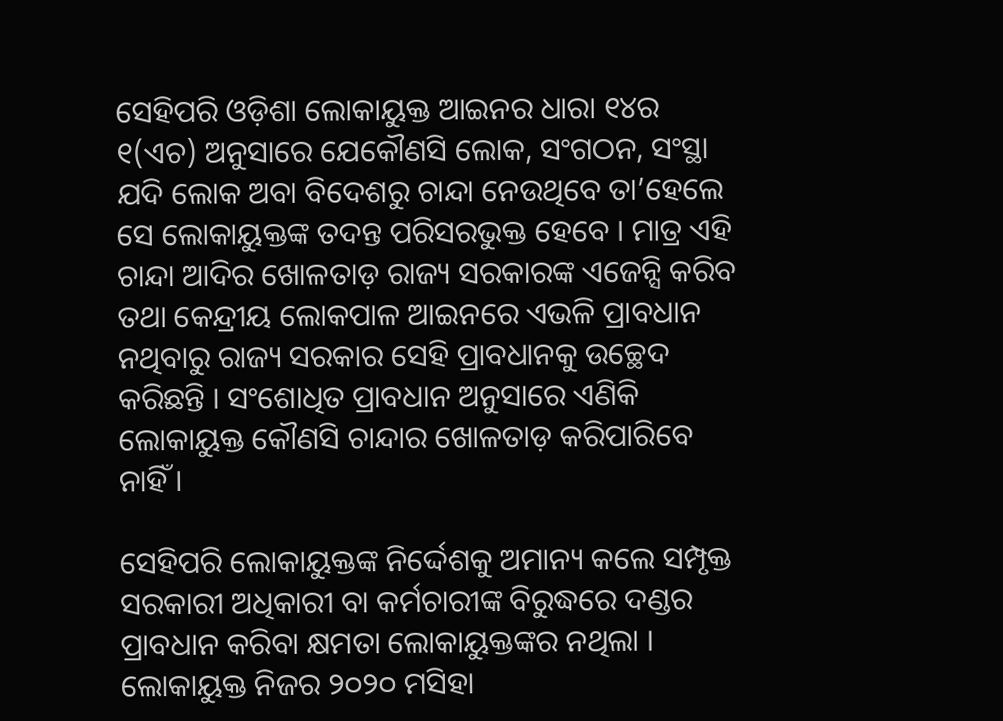ସେହିପରି ଓଡ଼ିଶା ଲୋକାୟୁକ୍ତ ଆଇନର ଧାରା ୧୪ର ୧(ଏଚ) ଅନୁସାରେ ଯେକୌଣସି ଲୋକ, ସଂଗଠନ, ସଂସ୍ଥା ଯଦି ଲୋକ ଅବା ବିଦେଶରୁ ଚାନ୍ଦା ନେଉଥିବେ ତା’ହେଲେ ସେ ଲୋକାୟୁକ୍ତଙ୍କ ତଦନ୍ତ ପରିସରଭୁକ୍ତ ହେବେ । ମାତ୍ର ଏହି ଚାନ୍ଦା ଆଦିର ଖୋଳତାଡ଼ ରାଜ୍ୟ ସରକାରଙ୍କ ଏଜେନ୍ସି କରିବ ତଥା କେନ୍ଦ୍ରୀୟ ଲୋକପାଳ ଆଇନରେ ଏଭଳି ପ୍ରାବଧାନ ନଥିବାରୁ ରାଜ୍ୟ ସରକାର ସେହି ପ୍ରାବଧାନକୁ ଉଚ୍ଛେଦ କରିଛନ୍ତି । ସଂଶୋଧିତ ପ୍ରାବଧାନ ଅନୁସାରେ ଏଣିକି ଲୋକାୟୁକ୍ତ କୌଣସି ଚାନ୍ଦାର ଖୋଳତାଡ଼ କରିପାରିବେ ନାହିଁ ।

ସେହିପରି ଲୋକାୟୁକ୍ତଙ୍କ ନିର୍ଦ୍ଦେଶକୁ ଅମାନ୍ୟ କଲେ ସମ୍ପୃକ୍ତ ସରକାରୀ ଅଧିକାରୀ ବା କର୍ମଚାରୀଙ୍କ ବିରୁଦ୍ଧରେ ଦଣ୍ଡର ପ୍ରାବଧାନ କରିବା କ୍ଷମତା ଲୋକାୟୁକ୍ତଙ୍କର ନଥିଲା । ଲୋକାୟୁକ୍ତ ନିଜର ୨୦୨୦ ମସିହା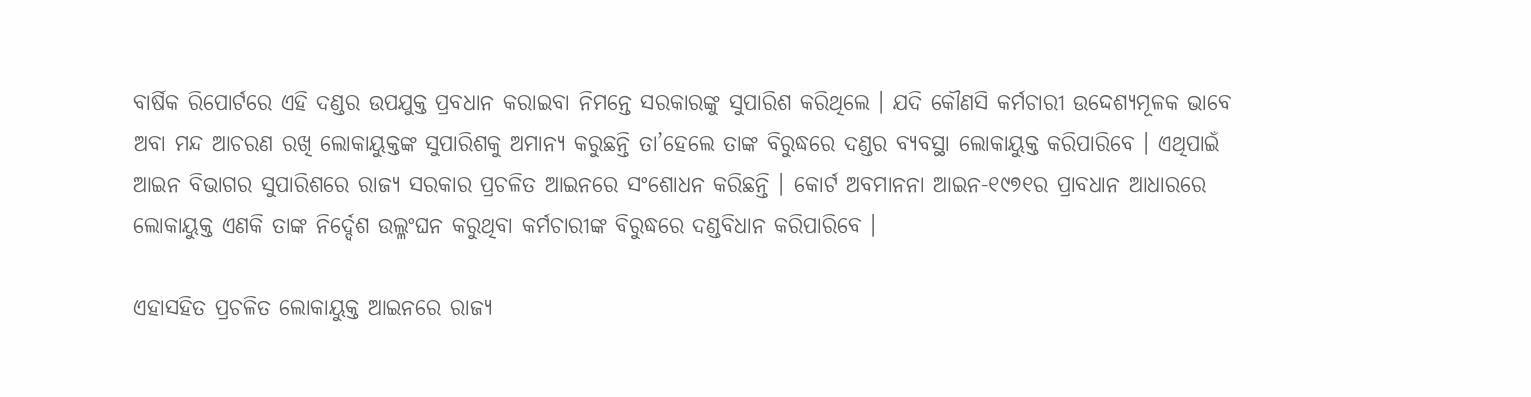ବାର୍ଷିକ ରିପୋର୍ଟରେ ଏହି ଦଣ୍ଡର ଉପଯୁକ୍ତ ପ୍ରବଧାନ କରାଇବା ନିମନ୍ତେ ସରକାରଙ୍କୁ ସୁପାରିଶ କରିଥିଲେ । ଯଦି କୌଣସି କର୍ମଚାରୀ ଉଦ୍ଦେଶ୍ୟମୂଳକ ଭାବେ ଅବା ମନ୍ଦ ଆଚରଣ ରଖି ଲୋକାୟୁକ୍ତଙ୍କ ସୁପାରିଶକୁ ଅମାନ୍ୟ କରୁଛନ୍ତି ତା’ହେଲେ ତାଙ୍କ ବିରୁଦ୍ଧରେ ଦଣ୍ଡର ବ୍ୟବସ୍ଥା ଲୋକାୟୁକ୍ତ କରିପାରିବେ । ଏଥିପାଇଁ ଆଇନ ବିଭାଗର ସୁପାରିଶରେ ରାଜ୍ୟ ସରକାର ପ୍ରଚଳିତ ଆଇନରେ ସଂଶୋଧନ କରିଛନ୍ତି । କୋର୍ଟ ଅବମାନନା ଆଇନ-୧୯୭୧ର ପ୍ରାବଧାନ ଆଧାରରେ ଲୋକାୟୁକ୍ତ ଏଣକି ତାଙ୍କ ନିର୍ଦ୍ଦେଶ ଉଲ୍ଳଂଘନ କରୁଥିବା କର୍ମଚାରୀଙ୍କ ବିରୁଦ୍ଧରେ ଦଣ୍ଡବିଧାନ କରିପାରିବେ ।

ଏହାସହିତ ପ୍ରଚଳିତ ଲୋକାୟୁକ୍ତ ଆଇନରେ ରାଜ୍ୟ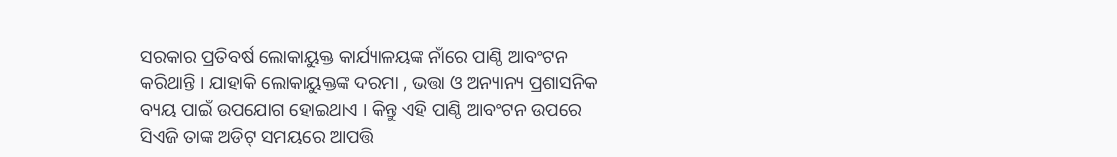ସରକାର ପ୍ରତିବର୍ଷ ଲୋକାୟୁକ୍ତ କାର୍ଯ୍ୟାଳୟଙ୍କ ନାଁରେ ପାଣ୍ଠି ଆବଂଟନ କରିଥାନ୍ତି । ଯାହାକି ଲୋକାୟୁକ୍ତଙ୍କ ଦରମା , ଭତ୍ତା ଓ ଅନ୍ୟାନ୍ୟ ପ୍ରଶାସନିକ ବ୍ୟୟ ପାଇଁ ଉପଯୋଗ ହୋଇଥାଏ । କିନ୍ତୁ ଏହି ପାଣ୍ଠି ଆବଂଟନ ଉପରେ ସିଏଜି ତାଙ୍କ ଅଡିଟ୍ ସମୟରେ ଆପତ୍ତି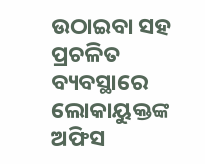ଉଠାଇବା ସହ ପ୍ରଚଳିତ ବ୍ୟବସ୍ଥାରେ ଲୋକାୟୁକ୍ତଙ୍କ ଅଫିସ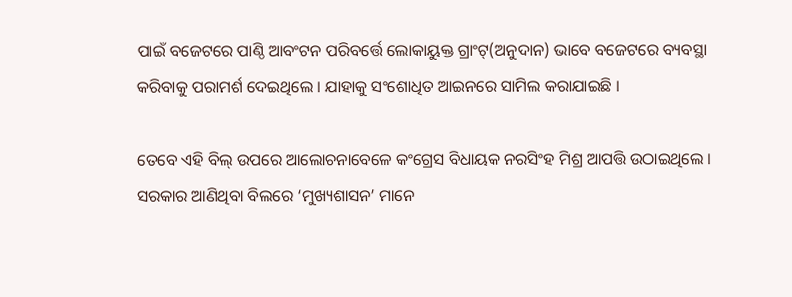ପାଇଁ ବଜେଟରେ ପାଣ୍ଠି ଆବଂଟନ ପରିବର୍ତ୍ତେ ଲୋକାୟୁକ୍ତ ଗ୍ରାଂଟ୍‌(ଅନୁଦାନ) ଭାବେ ବଜେଟରେ ବ୍ୟବସ୍ଥା କରିବାକୁ ପରାମର୍ଶ ଦେଇଥିଲେ । ଯାହାକୁ ସଂଶୋଧିତ ଆଇନରେ ସାମିଲ କରାଯାଇଛି ।

ତେବେ ଏହି ବିଲ୍ ଉପରେ ଆଲୋଚନାବେଳେ କଂଗ୍ରେସ ବିଧାୟକ ନରସିଂହ ମିଶ୍ର ଆପତ୍ତି ଉଠାଇଥିଲେ । ସରକାର ଆଣିଥିବା ବିଲରେ ‘ମୁଖ୍ୟଶାସନ’ ମାନେ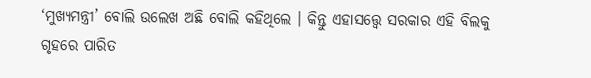‘ମୁଖ୍ୟମନ୍ତ୍ରୀ’ ବୋଲି ଉଲେଖ ଅଛି ବୋଲି କହିଥିଲେ । କିନ୍ତୁ ଏହାସତ୍ତ୍ୱେ ସରକାର ଏହି ବିଲକୁ ଗୃହରେ ପାରିତ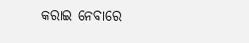କରାଇ ନେବାରେ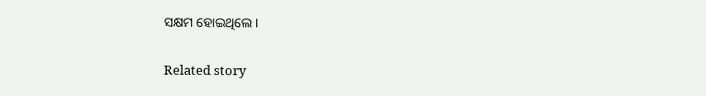ସକ୍ଷମ ହୋଇଥିଲେ ।

Related story